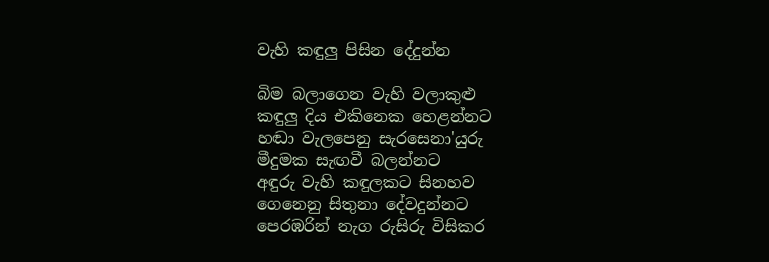වැහි කඳුලු පිසින දේදුන්න

බිම බලාගෙන වැහි වලාකුළු
කඳුලු දිය එකිනෙක හෙළන්නට
හඬා වැලපෙනු සැරසෙනා'යුරු
මීදුමක සැඟවී බලන්නට
අඳුරු වැහි කඳුලකට සිනහව
ගෙනෙනු සිතුනා දේවදුන්නට
පෙරඹරින් නැග රුසිරු විසිකර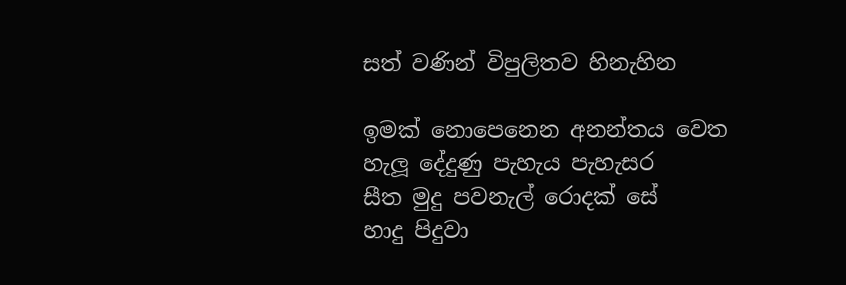සත් වණින් විපුලිතව හිනැහින

ඉමක් නොපෙනෙන අනන්තය වෙත
හැලූ දේදුණු පැහැය පැහැසර
සීත මුදු පවනැල් රොදක් සේ
හාදු පිදුවා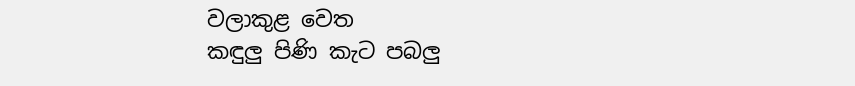වලාකුළ වෙත
කඳුලු පිණි කැට පබලු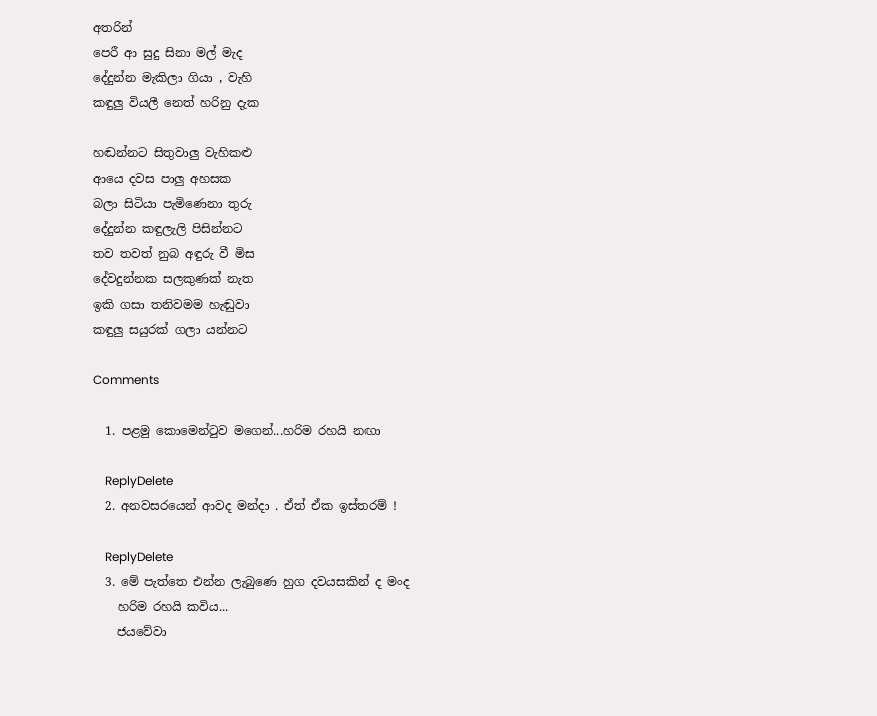අතරින්
පෙරී ආ සුදු සිනා මල් මැද
දේදුන්න මැකිලා ගියා , වැහි
කඳුලු වියලී නෙත් හරිනු දැක

හඬන්නට සිතුවාලු වැහිකළු
ආයෙ දවස පාලු අහසක
බලා සිටියා පැමිණෙනා තුරු
දේදුන්න කඳුලැලි පිසින්නට
තව තවත් නුබ අඳුරු වී මිස
දේවදුන්නක සලකුණක් නැත
ඉකි ගසා තනිවමම හැඬුවා
කඳුලු සයුරක් ගලා යන්නට

Comments

  1. පළමු කොමෙන්ටුව මගෙන්...හරිම රහයි නඟා

    ReplyDelete
  2. අනවසරයෙන් ආවද මන්දා . ඒත් ඒක ඉස්තරම් !

    ReplyDelete
  3. මේ පැත්තෙ එන්න ලැබුණෙ හුග දවයසකින් ද මංද
    හරිම රහයි කවිය...
    ජයවේවා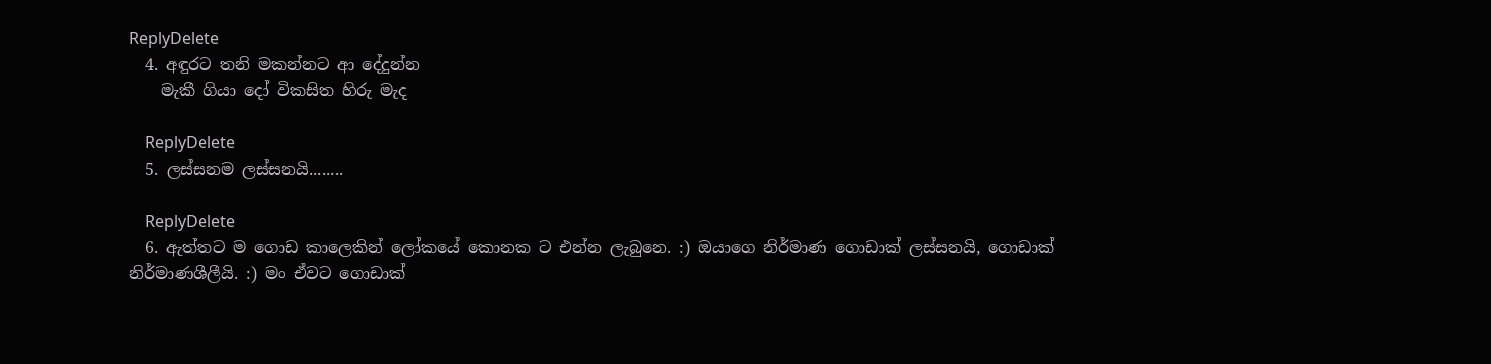ReplyDelete
  4. අඳුරට තනි මකන්නට ආ දේදුන්න
    මැකී ගියා දෝ විකසිත හිරු මැද

    ReplyDelete
  5. ලස්සනම ලස්සනයි........

    ReplyDelete
  6. ඇත්තට ම ගොඩ කාලෙකින් ලෝකයේ කොනක ට එන්න ලැබුනෙ. :) ඔයාගෙ නිර්මාණ ගොඩාක් ලස්සනයි, ගොඩාක් නිර්මාණශීලීයි. :) මං ඒවට ගොඩාක්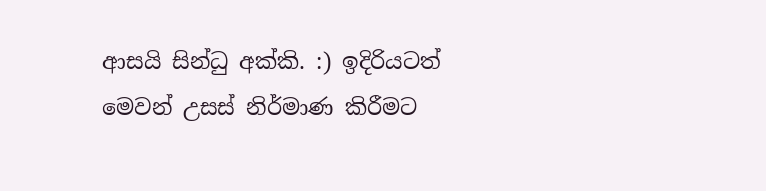ආසයි සින්ධු අක්කි. :) ඉදිරියටත් මෙවන් උසස් නිර්මාණ කිරීමට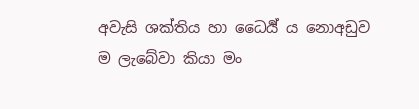අවැසි ශක්තිය හා ධෛර්‍ය්‍ ය නොඅඩුව ම ලැබේවා කියා මං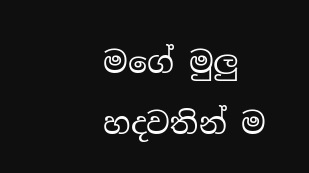මගේ මුලු හදවතින් ම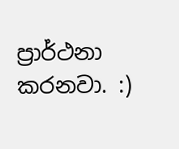ප්‍රාර්ථනා කරනවා. :)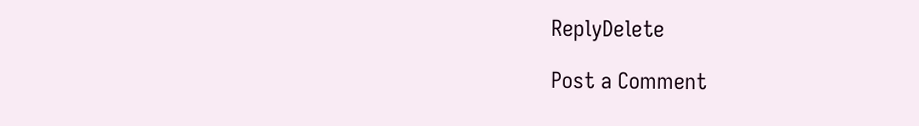ReplyDelete

Post a Comment